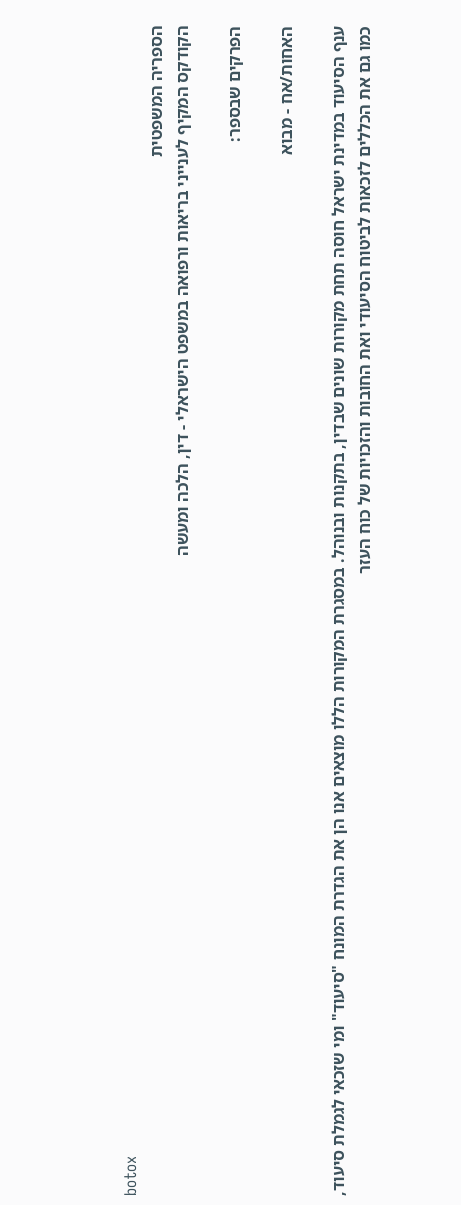botox
הספריה המשפטית
הקודקס המקיף לענייני בריאות ורפואה במשפט הישראלי - דין, הלכה ומעשה

הפרקים שבספר:

האחות/אח - מבוא

ענף הסיעוד במדינת ישראל חוסה תחת מקורות שונים שבדין, בתקנות ובנוהל. במסגרת המקורות הללו מוצאים אנו הן את הגדרת המונח "סיעוד" ומי שזכאי לגמלת סיעוד, כמו גם את הכללים לזכאות לביטוח הסיעודי ואת החובות והזכויות של כוח העזר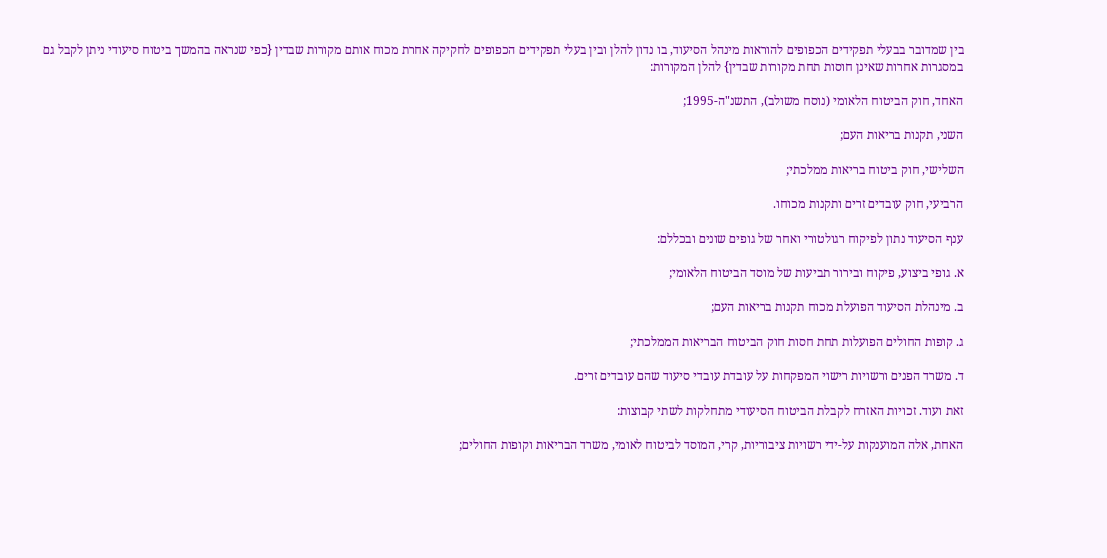בין שמדובר בבעלי תפקידים הכפופים להוראות מינהל הסיעוד, בו נדון להלן ובין בעלי תפקידים הכפופים לחקיקה אחרת מכוח אותם מקורות שבדין {כפי שנראה בהמשך ביטוח סיעודי ניתן לקבל גם במסגרות אחרות שאינן חוסות תחת מקורות שבדין} להלן המקורות:

האחד, חוק הביטוח הלאומי (נוסח משולב), התשנ"ה-1995;

השני, תקנות בריאות העם;

השלישי, חוק ביטוח בריאות ממלכתי;

הרביעי, חוק עובדים זרים ותקנות מכוחו.

ענף הסיעוד נתון לפיקוח רגולטורי ואחר של גופים שונים ובכללם:

א. גופי ביצוע, פיקוח ובירור תביעות של מוסד הביטוח הלאומי;

ב. מינהלת הסיעוד הפועלת מכוח תקנות בריאות העם;

ג. קופות החולים הפועלות תחת חסות חוק הביטוח הבריאות הממלכתי;

ד. משרד הפנים ורשויות רישוי המפקחות על עובדת עובדי סיעוד שהם עובדים זרים.

זאת ועוד. זכויות האזרח לקבלת הביטוח הסיעודי מתחלקות לשתי קבוצות:

האחת, אלה המוענקות על-ידי רשויות ציבוריות, קרי, המוסד לביטוח לאומי, משרד הבריאות וקופות החולים;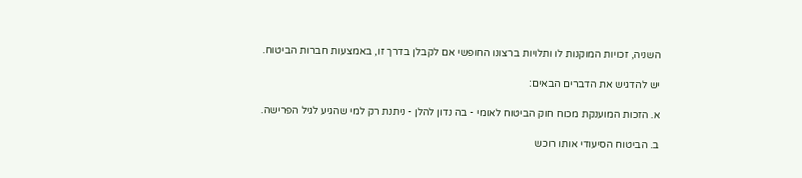השניה, זכויות המוקנות לו ותלויות ברצונו החופשי אם לקבלן בדרך זו, באמצעות חברות הביטוח.

יש להדגיש את הדברים הבאים:

א. הזכות המוענקת מכוח חוק הביטוח לאומי - בה נדון להלן - ניתנת רק למי שהגיע לגיל הפרישה.

ב. הביטוח הסיעודי אותו רוכש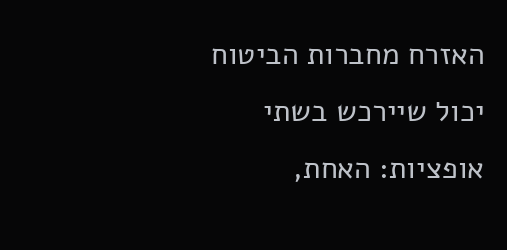האזרח מחברות הביטוח יכול שיירכש בשתי אופציות: האחת,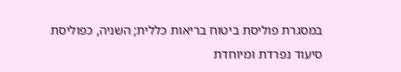במסגרת פוליסת ביטוח בריאות כללית; השניה, כפוליסת סיעוד נפרדת ומיוחדת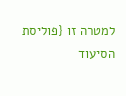למטרה זו {פוליסת הסיעוד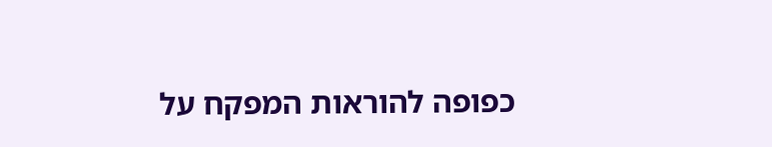כפופה להוראות המפקח על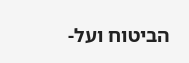הביטוח ועל-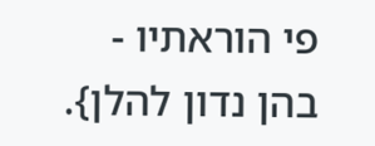פי הוראתיו - בהן נדון להלן}.